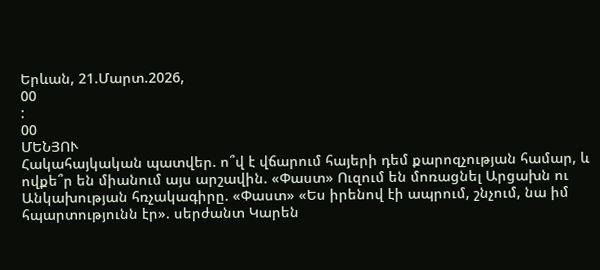Երևան, 21.Մարտ.2026,
00
:
00
ՄԵՆՅՈՒ
Հակահայկական պատվեր. ո՞վ է վճարում հայերի դեմ քարոզչության համար, և ովքե՞ր են միանում այս արշավին. «Փաստ» Ուզում են մոռացնել Արցախն ու Անկախության հռչակագիրը. «Փաստ» «Ես իրենով էի ապրում, շնչում, նա իմ հպարտությունն էր». սերժանտ Կարեն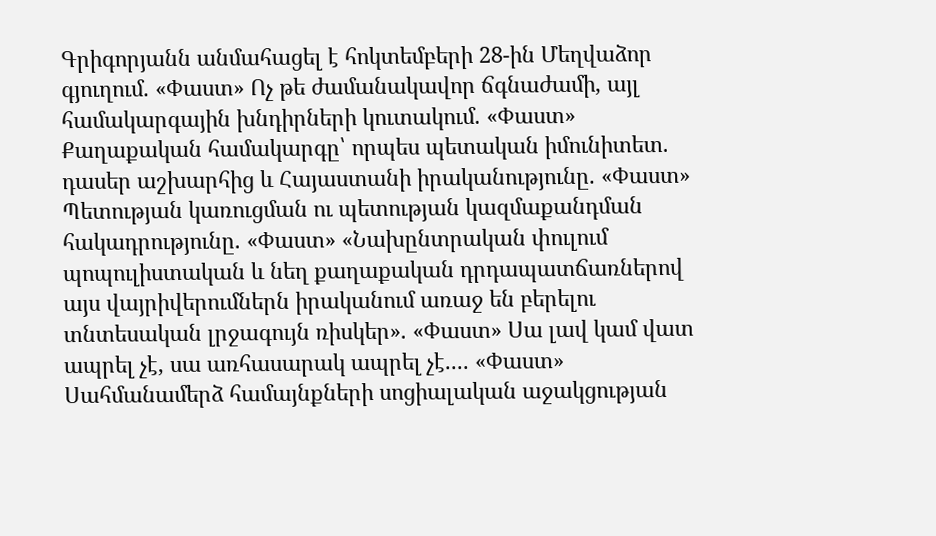Գրիգորյանն անմահացել է հոկտեմբերի 28-ին Մեղվաձոր գյուղում. «Փաստ» Ոչ թե ժամանակավոր ճգնաժամի, այլ համակարգային խնդիրների կուտակում. «Փաստ» Քաղաքական համակարգը՝ որպես պետական իմունիտետ. դասեր աշխարհից և Հայաստանի իրականությունը. «Փաստ» Պետության կառուցման ու պետության կազմաքանդման հակադրությունը. «Փաստ» «Նախընտրական փուլում պոպուլիստական և նեղ քաղաքական դրդապատճառներով այս վայրիվերումներն իրականում առաջ են բերելու տնտեսական լրջագույն ռիսկեր». «Փաստ» Սա լավ կամ վատ ապրել չէ, սա առհասարակ ապրել չէ.... «Փաստ» Սահմանամերձ համայնքների սոցիալական աջակցության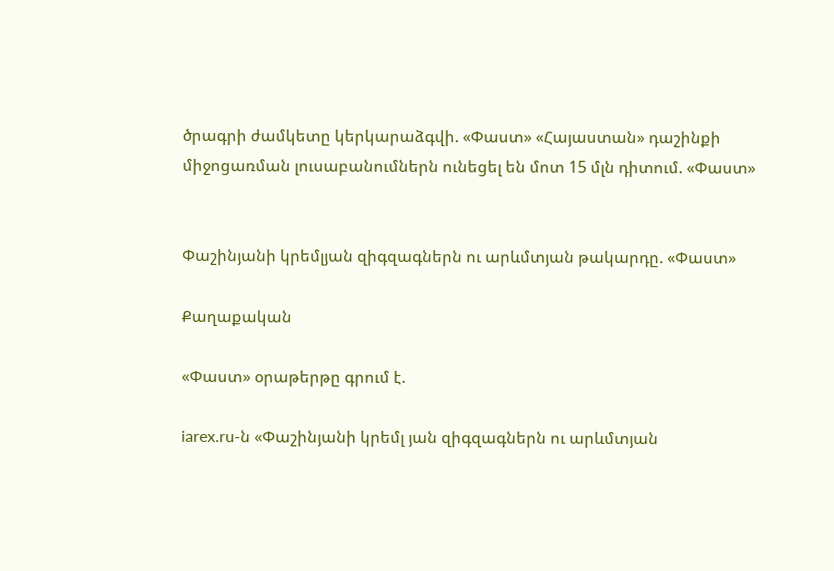ծրագրի ժամկետը կերկարաձգվի. «Փաստ» «Հայաստան» դաշինքի միջոցառման լուսաբանումներն ունեցել են մոտ 15 մլն դիտում. «Փաստ»


Փաշինյանի կրեմլյան զիգզագներն ու արևմտյան թակարդը. «Փաստ»

Քաղաքական

«Փաստ» օրաթերթը գրում է.

iarex.ru-ն «Փաշինյանի կրեմլ յան զիգզագներն ու արևմտյան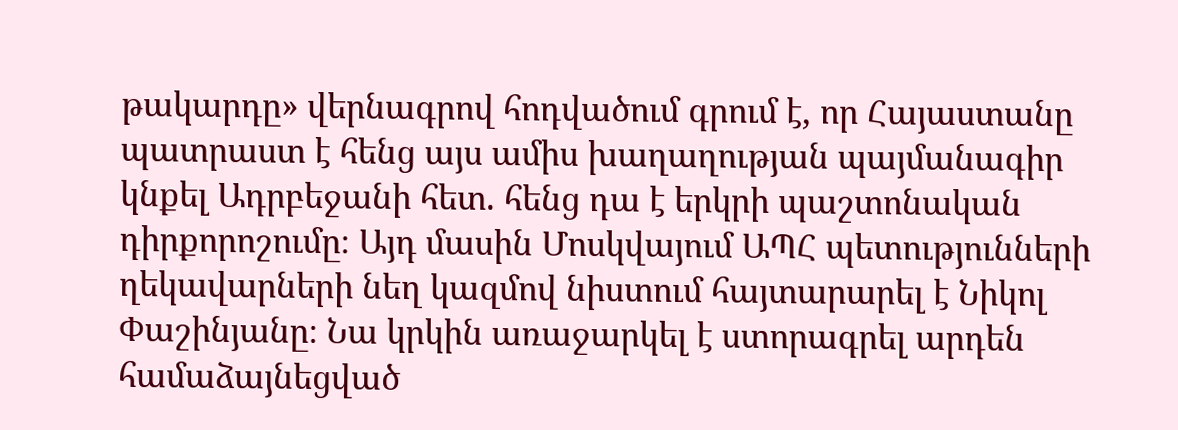թակարդը» վերնագրով հոդվածում գրում է, որ Հայաստանը պատրաստ է հենց այս ամիս խաղաղության պայմանագիր կնքել Ադրբեջանի հետ. հենց դա է երկրի պաշտոնական դիրքորոշումը։ Այդ մասին Մոսկվայում ԱՊՀ պետությունների ղեկավարների նեղ կազմով նիստում հայտարարել է Նիկոլ Փաշինյանը։ Նա կրկին առաջարկել է ստորագրել արդեն համաձայնեցված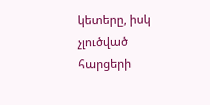կետերը, իսկ չլուծված հարցերի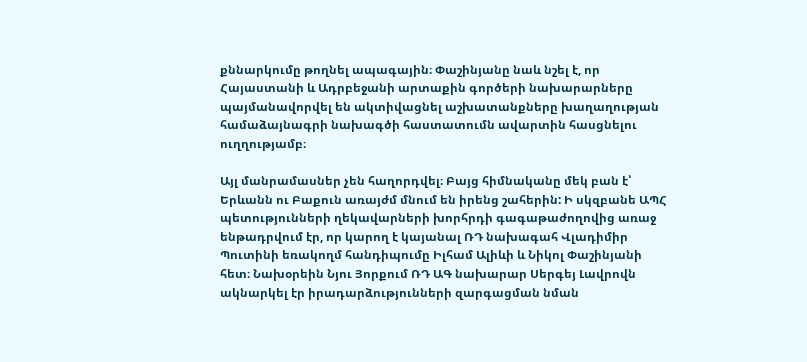քննարկումը թողնել ապագային։ Փաշինյանը նաև նշել է, որ Հայաստանի և Ադրբեջանի արտաքին գործերի նախարարները պայմանավորվել են ակտիվացնել աշխատանքները խաղաղության համաձայնագրի նախագծի հաստատումն ավարտին հասցնելու ուղղությամբ։

Այլ մանրամասներ չեն հաղորդվել։ Բայց հիմնականը մեկ բան է՝ Երևանն ու Բաքուն առայժմ մնում են իրենց շահերին: Ի սկզբանե ԱՊՀ պետությունների ղեկավարների խորհրդի գագաթաժողովից առաջ ենթադրվում էր, որ կարող է կայանալ ՌԴ նախագահ Վլադիմիր Պուտինի եռակողմ հանդիպումը Իլհամ Ալիևի և Նիկոլ Փաշինյանի հետ։ Նախօրեին Նյու Յորքում ՌԴ ԱԳ նախարար Սերգեյ Լավրովն ակնարկել էր իրադարձությունների զարգացման նման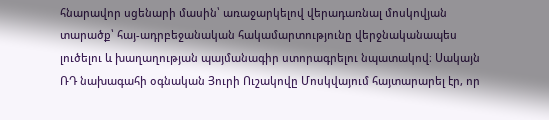հնարավոր սցենարի մասին՝ առաջարկելով վերադառնալ մոսկովյան տարածք՝ հայ-ադրբեջանական հակամարտությունը վերջնականապես լուծելու և խաղաղության պայմանագիր ստորագրելու նպատակով։ Սակայն ՌԴ նախագահի օգնական Յուրի Ուշակովը Մոսկվայում հայտարարել էր, որ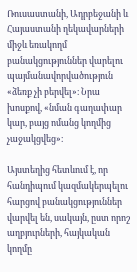Ռուսաստանի, Ադրբեջանի և Հայաստանի ղեկավարների միջև եռակողմ բանակցություններ վարելու պայմանավորվածություն «ձեռք չի բերվել»։ Նրա խոսքով, «նման գաղափար կար, բայց ոմանց կողմից չաջակցվեց»։

Այստեղից հետևում է, որ հանդիպում կազմակերպելու հարցով բանակցություններ վարվել են, սակայն, ըստ որոշ աղբյուրների, հայկական կողմը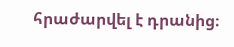հրաժարվել է դրանից։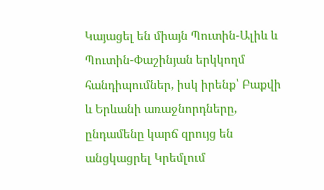Կայացել են միայն Պուտին-Ալիև և Պուտին-Փաշինյան երկկողմ հանդիպումներ, իսկ իրենք՝ Բաքվի և Երևանի առաջնորդները, ընդամենը կարճ զրույց են անցկացրել Կրեմլում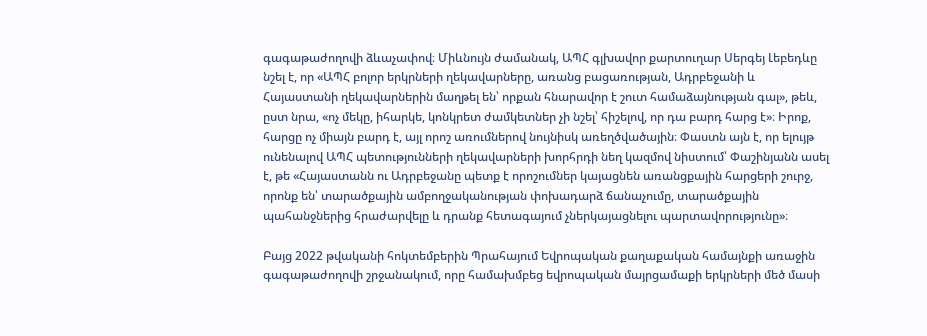գագաթաժողովի ձևաչափով։ Միևնույն ժամանակ, ԱՊՀ գլխավոր քարտուղար Սերգեյ Լեբեդևը նշել է, որ «ԱՊՀ բոլոր երկրների ղեկավարները, առանց բացառության, Ադրբեջանի և Հայաստանի ղեկավարներին մաղթել են՝ որքան հնարավոր է շուտ համաձայնության գալ», թեև, ըստ նրա, «ոչ մեկը, իհարկե, կոնկրետ ժամկետներ չի նշել՝ հիշելով, որ դա բարդ հարց է»։ Իրոք, հարցը ոչ միայն բարդ է, այլ որոշ առումներով նույնիսկ առեղծվածային։ Փաստն այն է, որ ելույթ ունենալով ԱՊՀ պետությունների ղեկավարների խորհրդի նեղ կազմով նիստում՝ Փաշինյանն ասել է, թե «Հայաստանն ու Ադրբեջանը պետք է որոշումներ կայացնեն առանցքային հարցերի շուրջ, որոնք են՝ տարածքային ամբողջականության փոխադարձ ճանաչումը, տարածքային պահանջներից հրաժարվելը և դրանք հետագայում չներկայացնելու պարտավորությունը»։

Բայց 2022 թվականի հոկտեմբերին Պրահայում Եվրոպական քաղաքական համայնքի առաջին գագաթաժողովի շրջանակում, որը համախմբեց եվրոպական մայրցամաքի երկրների մեծ մասի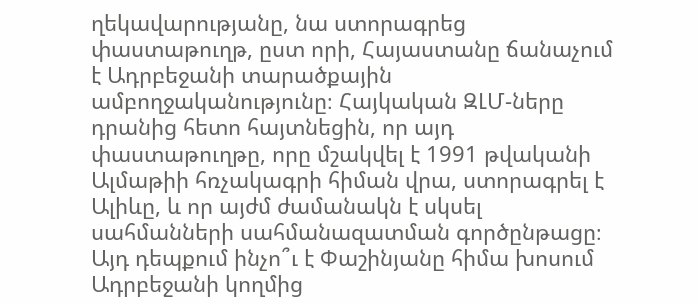ղեկավարությանը, նա ստորագրեց փաստաթուղթ, ըստ որի, Հայաստանը ճանաչում է Ադրբեջանի տարածքային ամբողջականությունը։ Հայկական ԶԼՄ-ները դրանից հետո հայտնեցին, որ այդ փաստաթուղթը, որը մշակվել է 1991 թվականի Ալմաթիի հռչակագրի հիման վրա, ստորագրել է Ալիևը, և որ այժմ ժամանակն է սկսել սահմանների սահմանազատման գործընթացը։ Այդ դեպքում ինչո՞ւ է Փաշինյանը հիմա խոսում Ադրբեջանի կողմից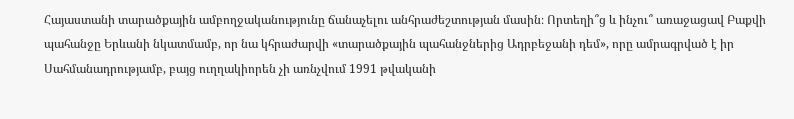Հայաստանի տարածքային ամբողջականությունը ճանաչելու անհրաժեշտության մասին։ Որտեղի՞ց և ինչու՞ առաջացավ Բաքվի պահանջը Երևանի նկատմամբ, որ նա կհրաժարվի «տարածքային պահանջներից Ադրբեջանի դեմ», որը ամրագրված է իր Սահմանադրությամբ, բայց ուղղակիորեն չի առնչվում 1991 թվականի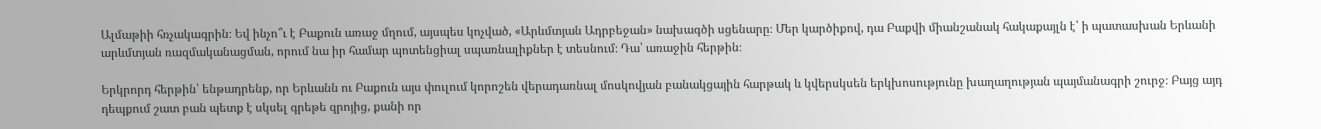Ալմաթիի հռչակագրին։ Եվ ինչո՞ւ է Բաքուն առաջ մղում, այսպես կոչված, «Արևմտյան Ադրբեջան» նախագծի սցենարը։ Մեր կարծիքով, դա Բաքվի միանշանակ հակաքայլն է՝ ի պատասխան Երևանի արևմտյան ռազմականացման, որում նա իր համար պոտենցիալ սպառնալիքներ է տեսնում։ Դա՝ առաջին հերթին։

Երկրորդ հերթին՝ ենթադրենք, որ Երևանն ու Բաքուն այս փուլում կորոշեն վերադառնալ մոսկովյան բանակցային հարթակ և կվերսկսեն երկխոսությունը խաղաղության պայմանագրի շուրջ։ Բայց այդ դեպքում շատ բան պետք է սկսել գրեթե զրոյից, քանի որ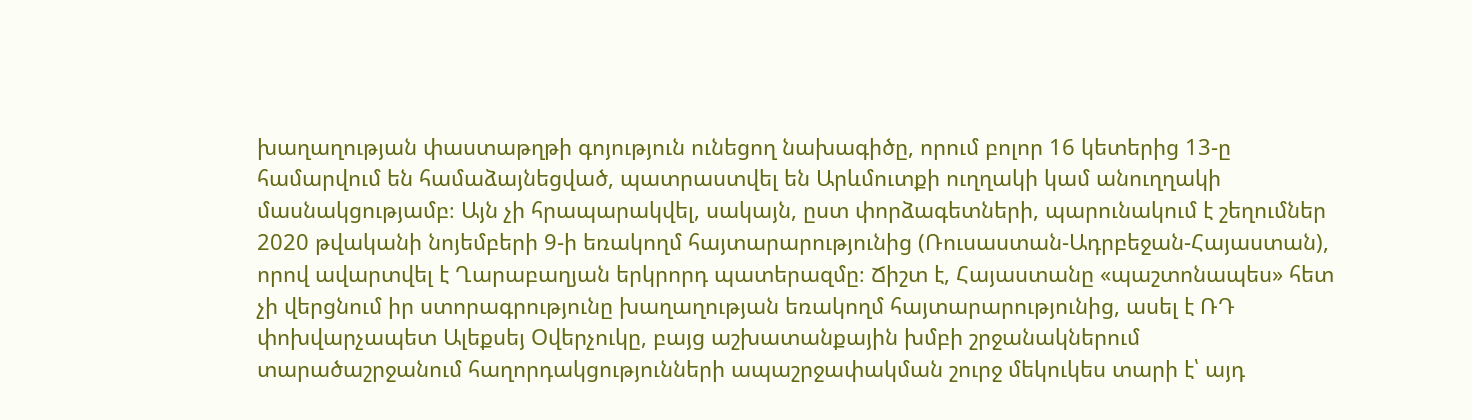խաղաղության փաստաթղթի գոյություն ունեցող նախագիծը, որում բոլոր 16 կետերից 13-ը համարվում են համաձայնեցված, պատրաստվել են Արևմուտքի ուղղակի կամ անուղղակի մասնակցությամբ։ Այն չի հրապարակվել, սակայն, ըստ փորձագետների, պարունակում է շեղումներ 2020 թվականի նոյեմբերի 9-ի եռակողմ հայտարարությունից (Ռուսաստան-Ադրբեջան-Հայաստան), որով ավարտվել է Ղարաբաղյան երկրորդ պատերազմը։ Ճիշտ է, Հայաստանը «պաշտոնապես» հետ չի վերցնում իր ստորագրությունը խաղաղության եռակողմ հայտարարությունից, ասել է ՌԴ փոխվարչապետ Ալեքսեյ Օվերչուկը, բայց աշխատանքային խմբի շրջանակներում տարածաշրջանում հաղորդակցությունների ապաշրջափակման շուրջ մեկուկես տարի է՝ այդ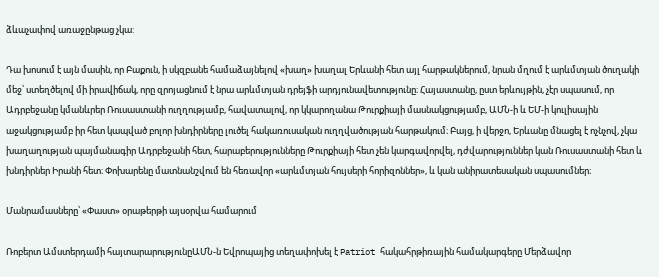ձևաչափով առաջընթաց չկա:

Դա խոսում է այն մասին, որ Բաքուն, ի սկզբանե համաձայնելով «խաղ» խաղալ Երևանի հետ այլ հարթակներում, նրան մղում է արևմտյան ծուղակի մեջ՝ ստեղծելով մի իրավիճակ, որը զրոյացնում է նրա արևմտյան դրեյֆի արդյունավետությունը։ Հայաստանը, ըստ երևույթին, չէր սպասում, որ Ադրբեջանը կմանևրեր Ռուսաստանի ուղղությամբ, հավատալով, որ կկարողանա Թուրքիայի մասնակցությամբ, ԱՄՆ-ի և ԵՄ-ի կուլիսային աջակցությամբ իր հետ կապված բոլոր խնդիրները լուծել հակառուսական ուղղվածության հարթակում։ Բայց, ի վերջո, Երևանը մնացել է ոչնչով, չկա խաղաղության պայմանագիր Ադրբեջանի հետ, հարաբերությունները Թուրքիայի հետ չեն կարգավորվել, դժվարություններ կան Ռուսաստանի հետ և խնդիրներ Իրանի հետ։ Փոխարենը մատնանշվում են հեռավոր «արևմտյան հույսերի հորիզոններ», և կան անիրատեսական սպասումներ։

Մանրամասները՝ «Փաստ» օրաթերթի այսօրվա համարում

Ռոբերտ Ամստերդամի հայտարարությունըԱՄՆ-ն Եվրոպայից տեղափոխել է Patriot հակահրթիռային համակարգերը Մերձավոր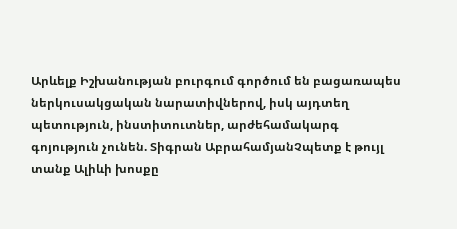Արևելք Իշխանության բուրգում գործում են բացառապես ներկուսակցական նարատիվներով, իսկ այդտեղ պետություն, ինստիտուտներ, արժեհամակարգ գոյություն չունեն. Տիգրան ԱբրահամյանՉպետք է թույլ տանք Ալիևի խոսքը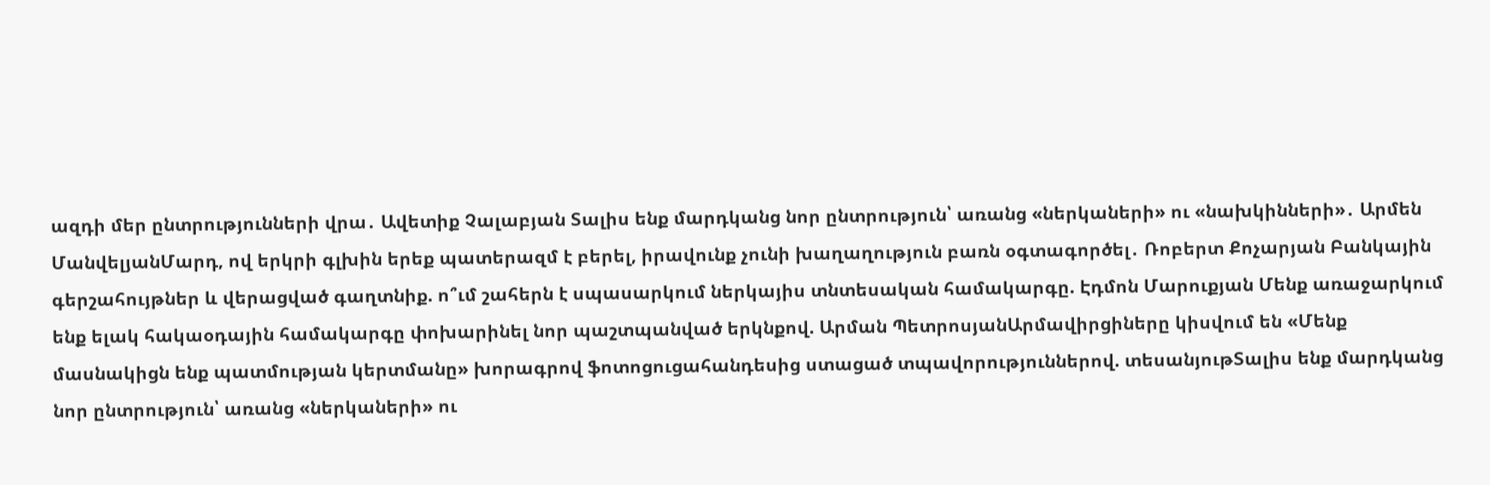ազդի մեր ընտրությունների վրա․ Ավետիք Չալաբյան Տալիս ենք մարդկանց նոր ընտրություն՝ առանց «ներկաների» ու «նախկինների»․ Արմեն ՄանվելյանՄարդ, ով երկրի գլխին երեք պատերազմ է բերել, իրավունք չունի խաղաղություն բառն օգտագործել․ Ռոբերտ Քոչարյան Բանկային գերշահույթներ և վերացված գաղտնիք. ո՞ւմ շահերն է սպասարկում ներկայիս տնտեսական համակարգը. Էդմոն Մարուքյան Մենք առաջարկում ենք ելակ հակաօդային համակարգը փոխարինել նոր պաշտպանված երկնքով. Արման ՊետրոսյանԱրմավիրցիները կիսվում են «Մենք մասնակիցն ենք պատմության կերտմանը» խորագրով ֆոտոցուցահանդեսից ստացած տպավորություններով. տեսանյութՏալիս ենք մարդկանց նոր ընտրություն՝ առանց «ներկաների» ու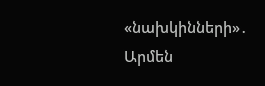«նախկինների»․ Արմեն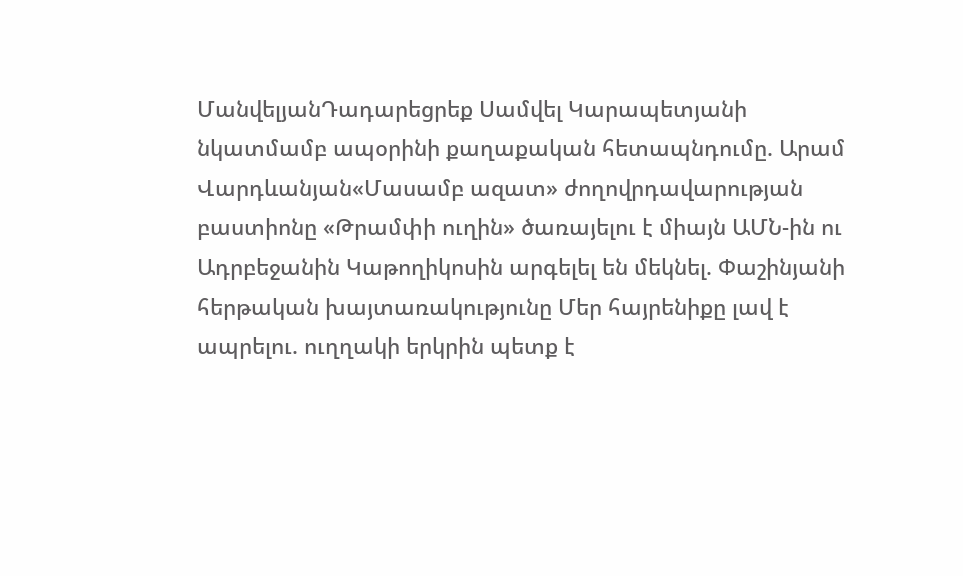ՄանվելյանԴադարեցրեք Սամվել Կարապետյանի նկատմամբ ապօրինի քաղաքական հետապնդումը. Արամ Վարդևանյան«Մասամբ ազատ» ժողովրդավարության բաստիոնը «Թրամփի ուղին» ծառայելու է միայն ԱՄՆ-ին ու Ադրբեջանին Կաթողիկոսին արգելել են մեկնել. Փաշինյանի հերթական խայտառակությունը Մեր հայրենիքը լավ է ապրելու. ուղղակի երկրին պետք է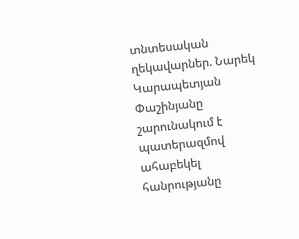տնտեսական ղեկավարներ. Նարեկ Կարապետյան Փաշինյանը շարունակում է պատերազմով ահաբեկել հանրությանը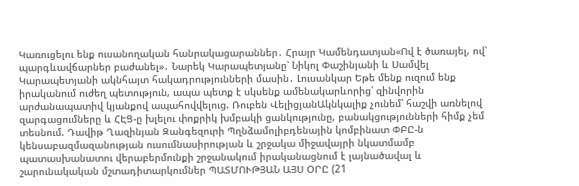Կառուցելու ենք ուսանողական հանրակացարաններ․ Հրայր Կամենդատյան«Ով է ծառայել, ով՝ պարգևավճարներ բաժանել»․ Նարեկ Կարապետյանը՝ Նիկոլ Փաշինյանի և Սամվել Կարապետյանի ակնհայտ հակադրությունների մասին․ Լուսանկար Եթե մենք ուզում ենք իրականում ուժեղ պետություն, ապա պետք է սկսենք ամենակարևորից՝ զինվորին արժանապատիվ կյանքով ապահովվելուց. Ռուբեն ՎելիցյանԱկնկալիք չունեմ՝ հաշվի առնելով զարգացումները և ՀԷՑ-ը խլելու փոքրիկ խմբակի ցանկությունը, բանակցությունների հիմք չեմ տեսնում. Դավիթ Ղազինյան Զանգեզուրի Պղնձամոլիբդենային կոմբինատ ՓԲԸ-ն կենսաբազմազանության ուսումնասիրության և շրջակա միջավայրի նկատմամբ պատասխանատու վերաբերմունքի շրջանակում իրականացնում է լայնածավալ և շարունակական մշտադիտարկումներ ՊԱՏՄՈՒԹՅԱՆ ԱՅՍ ՕՐԸ (21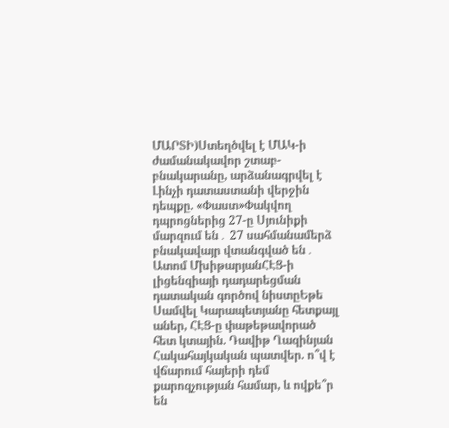ՄԱՐՏԻ)Ստեղծվել է ՄԱԿ-ի ժամանակավոր շտաբ-բնակարանը, արձանագրվել է Լինչի դատաստանի վերջին դեպքը. «Փաստ»Փակվող դպրոցներից 27-ը Սյունիքի մարզում են․ 27 սահմանամերձ բնակավայր վտանգված են․ Ատոմ ՄխիթարյանՀԷՑ-ի լիցենզիայի դադարեցման դատական գործով նիստըԵթե Սամվել Կարապետյանը հետքայլ աներ, ՀԷՑ-ը փաթեթավորած հետ կտային. Դավիթ Ղազինյան Հակահայկական պատվեր. ո՞վ է վճարում հայերի դեմ քարոզչության համար, և ովքե՞ր են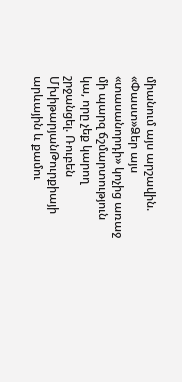միանում այս արշավին. «Փաստ»Ձեր այս «տասանորդի» կոչից առաջ մի պարզ ճշմարտություն կա, որը չեք կարող շրջանցել. Ռուբեն ՄխիթարյանԹուրքիայի արևային և քամու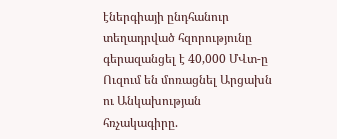էներգիայի ընդհանուր տեղադրված հզորությունը գերազանցել է 40,000 ՄՎտ-ը Ուզում են մոռացնել Արցախն ու Անկախության հռչակագիրը.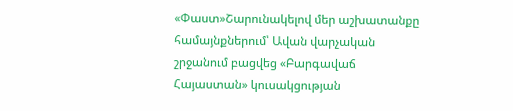«Փաստ»Շարունակելով մեր աշխատանքը համայնքներում՝ Ավան վարչական շրջանում բացվեց «Բարգավաճ Հայաստան» կուսակցության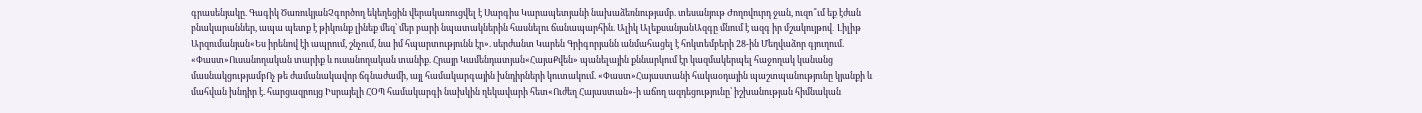գրասենյակը. Գագիկ ԾառուկյանՉգործող եկեղեցին վերակառուցվել է Սարգիս Կարապետյանի նախաձեռնությամբ. տեսանյութ Ժողովուրդ ջան, ուզո՞ւմ եք էժան բնակարաններ, ապա պետք է թիկունք լինեք մեզ՝ մեր բարի նպատակներին հասնելու ճանապարհին. Ալիկ ԱլեքսանյանԱզգը մնում է ազգ իր մշակույթով․ Լիլիթ Արզումանյան«Ես իրենով էի ապրում, շնչում, նա իմ հպարտությունն էր». սերժանտ Կարեն Գրիգորյանն անմահացել է հոկտեմբերի 28-ին Մեղվաձոր գյուղում. «Փաստ»Ուսանողական տարիք և ուսանողական տանիք. Հրայր Կամենդատյան«ՀայաՔվեն» պանելային քննարկում էր կազմակերպել հաջողակ կանանց մասնակցությամբՈչ թե ժամանակավոր ճգնաժամի, այլ համակարգային խնդիրների կուտակում. «Փաստ»Հայաստանի հակաօդային պաշտպանությունը կյանքի և մահվան խնդիր է. հարցազրույց Իսրայելի ՀՕՊ համակարգի նախկին ղեկավարի հետ«Ուժեղ Հայաստան»-ի աճող ազդեցությունը՝ իշխանության հիմնական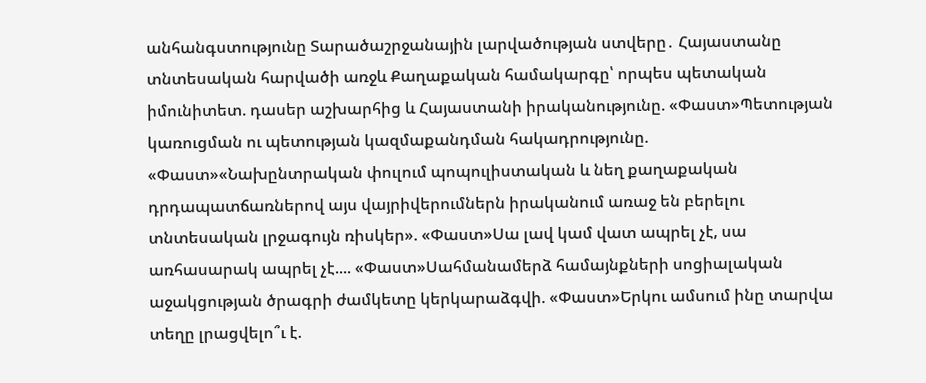անհանգստությունը Տարածաշրջանային լարվածության ստվերը․ Հայաստանը տնտեսական հարվածի առջև Քաղաքական համակարգը՝ որպես պետական իմունիտետ. դասեր աշխարհից և Հայաստանի իրականությունը. «Փաստ»Պետության կառուցման ու պետության կազմաքանդման հակադրությունը. «Փաստ»«Նախընտրական փուլում պոպուլիստական և նեղ քաղաքական դրդապատճառներով այս վայրիվերումներն իրականում առաջ են բերելու տնտեսական լրջագույն ռիսկեր». «Փաստ»Սա լավ կամ վատ ապրել չէ, սա առհասարակ ապրել չէ.... «Փաստ»Սահմանամերձ համայնքների սոցիալական աջակցության ծրագրի ժամկետը կերկարաձգվի. «Փաստ»Երկու ամսում ինը տարվա տեղը լրացվելո՞ւ է.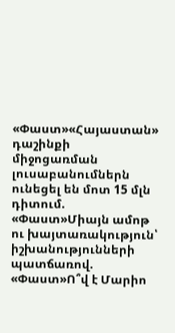«Փաստ»«Հայաստան» դաշինքի միջոցառման լուսաբանումներն ունեցել են մոտ 15 մլն դիտում. «Փաստ»Միայն ամոթ ու խայտառակություն՝ իշխանությունների պատճառով. «Փաստ»Ո՞վ է Մարիո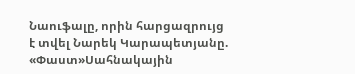Նաուֆալը, որին հարցազրույց է տվել Նարեկ Կարապետյանը. «Փաստ»Սահնակային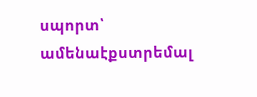սպորտ՝ ամենաէքստրեմալ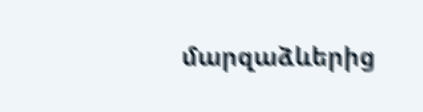մարզաձևերից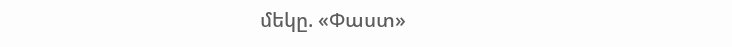մեկը. «Փաստ»